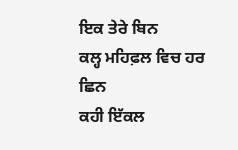ਇਕ ਤੇਰੇ ਬਿਨ
ਕਲ੍ਹ ਮਹਿਫ਼ਲ ਵਿਚ ਹਰ ਛਿਨ
ਕਹੀ ਇੱਕਲ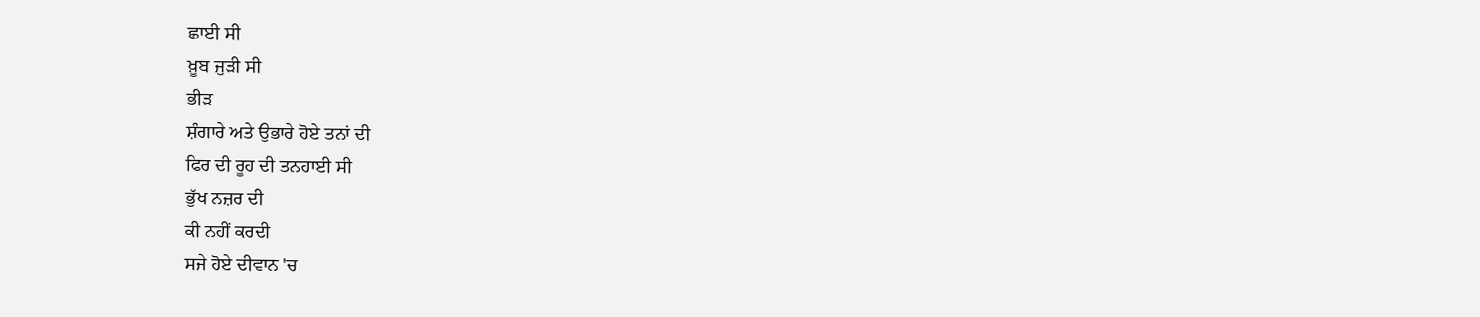ਛਾਈ ਸੀ
ਖ਼ੂਬ ਜੁੜੀ ਸੀ
ਭੀੜ
ਸ਼ੰਗਾਰੇ ਅਤੇ ਉਭਾਰੇ ਹੋਏ ਤਨਾਂ ਦੀ
ਫਿਰ ਦੀ ਰੂਹ ਦੀ ਤਨਹਾਈ ਸੀ
ਭੁੱਖ ਨਜ਼ਰ ਦੀ
ਕੀ ਨਹੀਂ ਕਰਦੀ
ਸਜੇ ਹੋਏ ਦੀਵਾਨ 'ਚ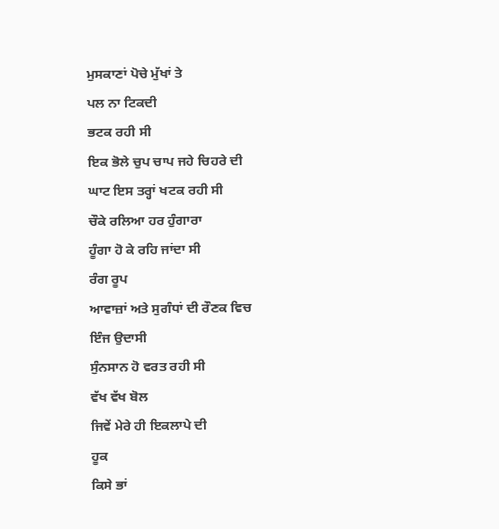ਮੁਸਕਾਣਾਂ ਪੋਚੇ ਮੁੱਖਾਂ ਤੇ
ਪਲ ਨਾ ਟਿਕਦੀ
ਭਟਕ ਰਹੀ ਸੀ
ਇਕ ਭੋਲੇ ਚੁਪ ਚਾਪ ਜਹੇ ਚਿਹਰੇ ਦੀ
ਘਾਟ ਇਸ ਤਰ੍ਹਾਂ ਖਟਕ ਰਹੀ ਸੀ
ਚੌਕੇ ਰਲਿਆ ਹਰ ਹੁੰਗਾਰਾ
ਹੂੰਗਾ ਹੋ ਕੇ ਰਹਿ ਜਾਂਦਾ ਸੀ
ਰੰਗ ਰੂਪ
ਆਵਾਜ਼ਾਂ ਅਤੇ ਸੁਗੰਧਾਂ ਦੀ ਰੌਣਕ ਵਿਚ
ਇੰਜ ਉਦਾਸੀ
ਸੁੰਨਸਾਨ ਹੋ ਵਰਤ ਰਹੀ ਸੀ
ਵੱਖ ਵੱਖ ਬੋਲ
ਜਿਵੇਂ ਮੇਰੇ ਹੀ ਇਕਲਾਪੇ ਦੀ
ਹੂਕ
ਕਿਸੇ ਭਾਂ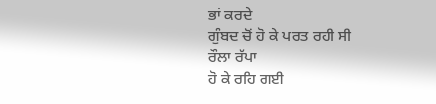ਭਾਂ ਕਰਦੇ
ਗੁੰਬਦ ਚੋਂ ਹੋ ਕੇ ਪਰਤ ਰਹੀ ਸੀ
ਰੌਲਾ ਰੱਪਾ
ਹੋ ਕੇ ਰਹਿ ਗਈ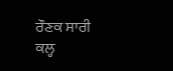ਰੌਣਕ ਸਾਰੀ
ਕਲ੍ਹ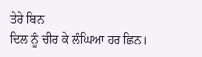ਤੇਰੇ ਬਿਨ
ਦਿਲ ਨੂੰ ਚੀਰ ਕੇ ਲੰਘਿਆ ਹਰ ਛਿਨ।